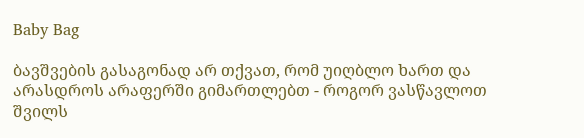Baby Bag

ბავშვების გასაგონად არ თქვათ, რომ უიღბლო ხართ და არასდროს არაფერში გიმართლებთ - როგორ ვასწავლოთ შვილს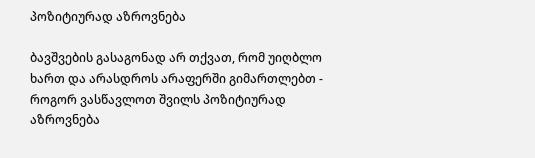პოზიტიურად აზროვნება

ბავშვების გასაგონად არ თქვათ, რომ უიღბლო ხართ და არასდროს არაფერში გიმართლებთ - როგორ ვასწავლოთ შვილს პოზიტიურად აზროვნება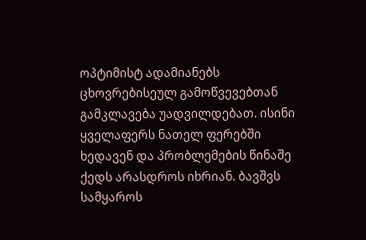ოპტიმისტ ადამიანებს ცხოვრებისეულ გამოწვევებთან გამკლავება უადვილდებათ. ისინი ყველაფერს ნათელ ფერებში ხედავენ და პრობლემების წინაშე ქედს არასდროს იხრიან. ბავშვს სამყაროს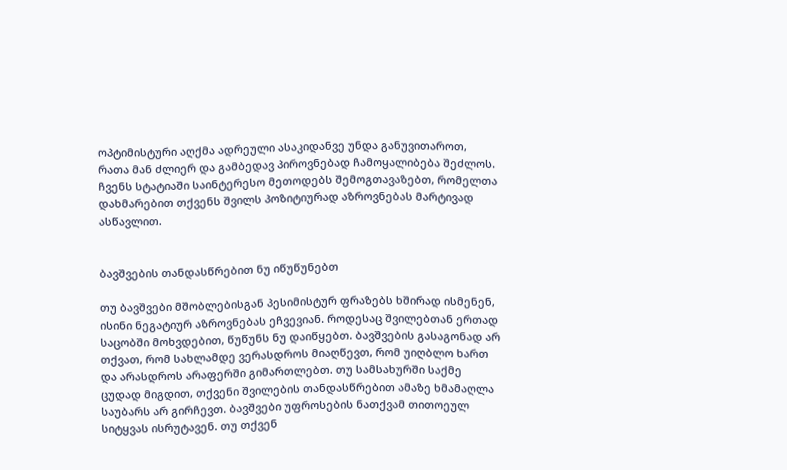ოპტიმისტური აღქმა ადრეული ასაკიდანვე უნდა განუვითაროთ, რათა მან ძლიერ და გამბედავ პიროვნებად ჩამოყალიბება შეძლოს. ჩვენს სტატიაში საინტერესო მეთოდებს შემოგთავაზებთ, რომელთა დახმარებით თქვენს შვილს პოზიტიურად აზროვნებას მარტივად ასწავლით.


ბავშვების თანდასწრებით ნუ იწუწუნებთ

თუ ბავშვები მშობლებისგან პესიმისტურ ფრაზებს ხშირად ისმენენ, ისინი ნეგატიურ აზროვნებას ეჩვევიან. როდესაც შვილებთან ერთად საცობში მოხვდებით, წუწუნს ნუ დაიწყებთ. ბავშვების გასაგონად არ თქვათ, რომ სახლამდე ვერასდროს მიაღწევთ, რომ უიღბლო ხართ და არასდროს არაფერში გიმართლებთ. თუ სამსახურში საქმე ცუდად მიგდით, თქვენი შვილების თანდასწრებით ამაზე ხმამაღლა საუბარს არ გირჩევთ. ბავშვები უფროსების ნათქვამ თითოეულ სიტყვას ისრუტავენ. თუ თქვენ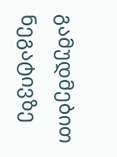გამუდმებით ნეგატივზე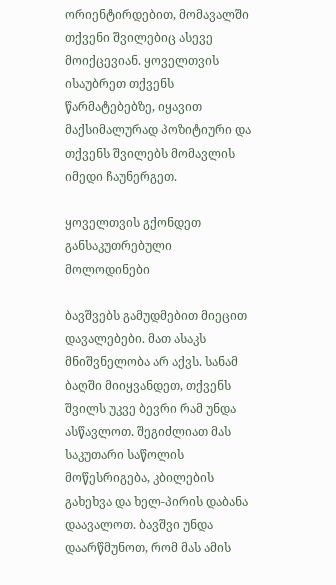ორიენტირდებით, მომავალში თქვენი შვილებიც ასევე მოიქცევიან. ყოველთვის ისაუბრეთ თქვენს წარმატებებზე, იყავით მაქსიმალურად პოზიტიური და თქვენს შვილებს მომავლის იმედი ჩაუნერგეთ.

ყოველთვის გქონდეთ განსაკუთრებული მოლოდინები

ბავშვებს გამუდმებით მიეცით დავალებები. მათ ასაკს მნიშვნელობა არ აქვს. სანამ ბაღში მიიყვანდეთ, თქვენს შვილს უკვე ბევრი რამ უნდა ასწავლოთ. შეგიძლიათ მას საკუთარი საწოლის მოწესრიგება, კბილების გახეხვა და ხელ-პირის დაბანა დაავალოთ. ბავშვი უნდა დაარწმუნოთ, რომ მას ამის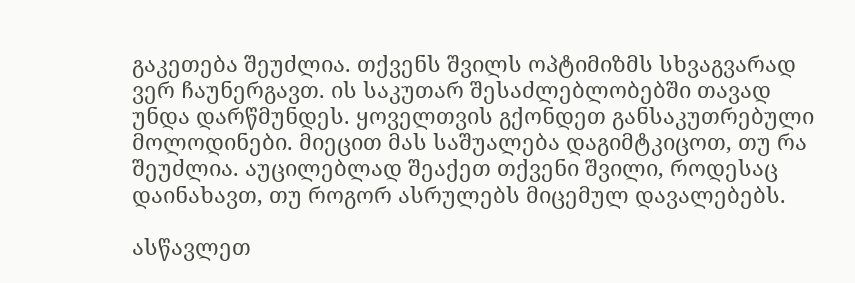გაკეთება შეუძლია. თქვენს შვილს ოპტიმიზმს სხვაგვარად ვერ ჩაუნერგავთ. ის საკუთარ შესაძლებლობებში თავად უნდა დარწმუნდეს. ყოველთვის გქონდეთ განსაკუთრებული მოლოდინები. მიეცით მას საშუალება დაგიმტკიცოთ, თუ რა შეუძლია. აუცილებლად შეაქეთ თქვენი შვილი, როდესაც დაინახავთ, თუ როგორ ასრულებს მიცემულ დავალებებს.

ასწავლეთ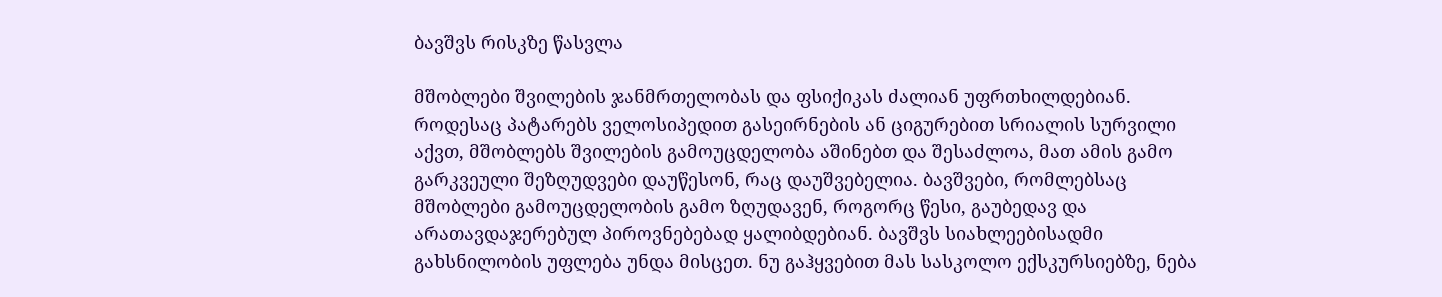ბავშვს რისკზე წასვლა

მშობლები შვილების ჯანმრთელობას და ფსიქიკას ძალიან უფრთხილდებიან. როდესაც პატარებს ველოსიპედით გასეირნების ან ციგურებით სრიალის სურვილი აქვთ, მშობლებს შვილების გამოუცდელობა აშინებთ და შესაძლოა, მათ ამის გამო გარკვეული შეზღუდვები დაუწესონ, რაც დაუშვებელია. ბავშვები, რომლებსაც მშობლები გამოუცდელობის გამო ზღუდავენ, როგორც წესი, გაუბედავ და არათავდაჯერებულ პიროვნებებად ყალიბდებიან. ბავშვს სიახლეებისადმი გახსნილობის უფლება უნდა მისცეთ. ნუ გაჰყვებით მას სასკოლო ექსკურსიებზე, ნება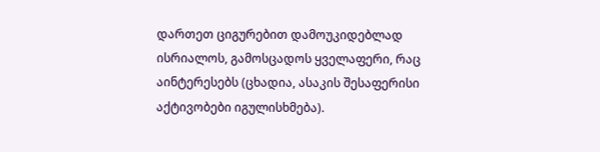დართეთ ციგურებით დამოუკიდებლად ისრიალოს, გამოსცადოს ყველაფერი, რაც აინტერესებს (ცხადია, ასაკის შესაფერისი აქტივობები იგულისხმება).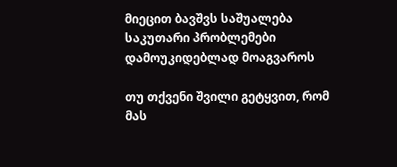მიეცით ბავშვს საშუალება საკუთარი პრობლემები დამოუკიდებლად მოაგვაროს

თუ თქვენი შვილი გეტყვით, რომ მას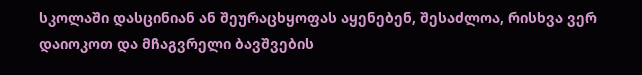სკოლაში დასცინიან ან შეურაცხყოფას აყენებენ, შესაძლოა, რისხვა ვერ დაიოკოთ და მჩაგვრელი ბავშვების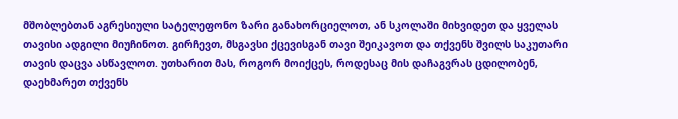მშობლებთან აგრესიული სატელეფონო ზარი განახორციელოთ, ან სკოლაში მიხვიდეთ და ყველას თავისი ადგილი მიუჩინოთ. გირჩევთ, მსგავსი ქცევისგან თავი შეიკავოთ და თქვენს შვილს საკუთარი თავის დაცვა ასწავლოთ. უთხარით მას, როგორ მოიქცეს, როდესაც მის დაჩაგვრას ცდილობენ, დაეხმარეთ თქვენს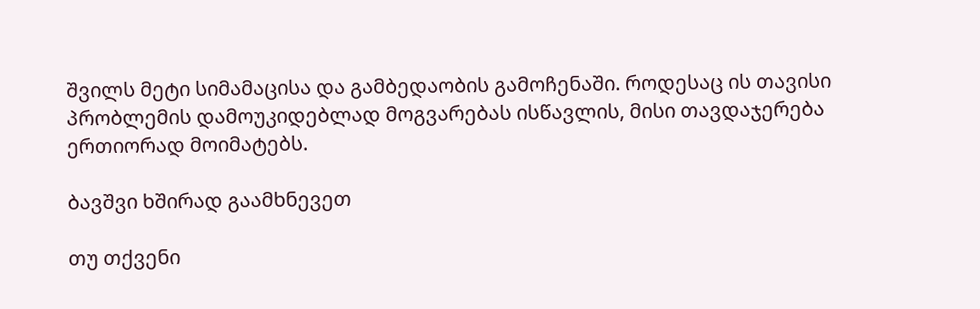შვილს მეტი სიმამაცისა და გამბედაობის გამოჩენაში. როდესაც ის თავისი პრობლემის დამოუკიდებლად მოგვარებას ისწავლის, მისი თავდაჯერება ერთიორად მოიმატებს.

ბავშვი ხშირად გაამხნევეთ

თუ თქვენი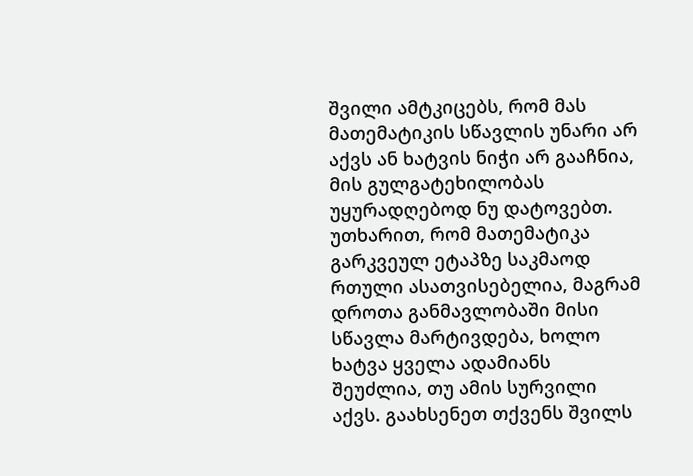შვილი ამტკიცებს, რომ მას მათემატიკის სწავლის უნარი არ აქვს ან ხატვის ნიჭი არ გააჩნია, მის გულგატეხილობას უყურადღებოდ ნუ დატოვებთ. უთხარით, რომ მათემატიკა გარკვეულ ეტაპზე საკმაოდ რთული ასათვისებელია, მაგრამ დროთა განმავლობაში მისი სწავლა მარტივდება, ხოლო ხატვა ყველა ადამიანს შეუძლია, თუ ამის სურვილი აქვს. გაახსენეთ თქვენს შვილს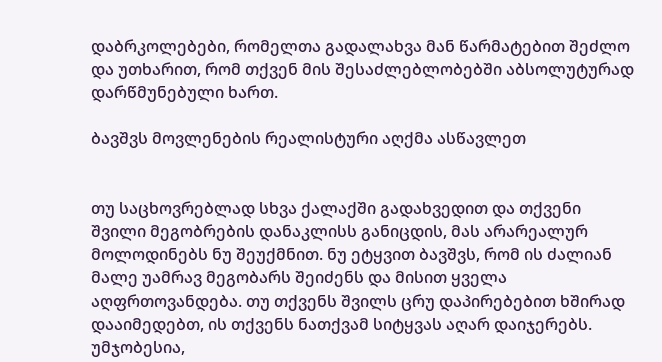დაბრკოლებები, რომელთა გადალახვა მან წარმატებით შეძლო და უთხარით, რომ თქვენ მის შესაძლებლობებში აბსოლუტურად დარწმუნებული ხართ.

ბავშვს მოვლენების რეალისტური აღქმა ასწავლეთ


თუ საცხოვრებლად სხვა ქალაქში გადახვედით და თქვენი შვილი მეგობრების დანაკლისს განიცდის, მას არარეალურ მოლოდინებს ნუ შეუქმნით. ნუ ეტყვით ბავშვს, რომ ის ძალიან მალე უამრავ მეგობარს შეიძენს და მისით ყველა აღფრთოვანდება. თუ თქვენს შვილს ცრუ დაპირებებით ხშირად დააიმედებთ, ის თქვენს ნათქვამ სიტყვას აღარ დაიჯერებს. უმჯობესია,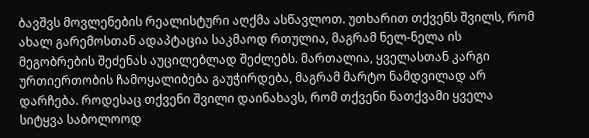ბავშვს მოვლენების რეალისტური აღქმა ასწავლოთ. უთხარით თქვენს შვილს, რომ ახალ გარემოსთან ადაპტაცია საკმაოდ რთულია, მაგრამ ნელ-ნელა ის მეგობრების შეძენას აუცილებლად შეძლებს. მართალია, ყველასთან კარგი ურთიერთობის ჩამოყალიბება გაუჭირდება, მაგრამ მარტო ნამდვილად არ დარჩება. როდესაც თქვენი შვილი დაინახავს, რომ თქვენი ნათქვამი ყველა სიტყვა საბოლოოდ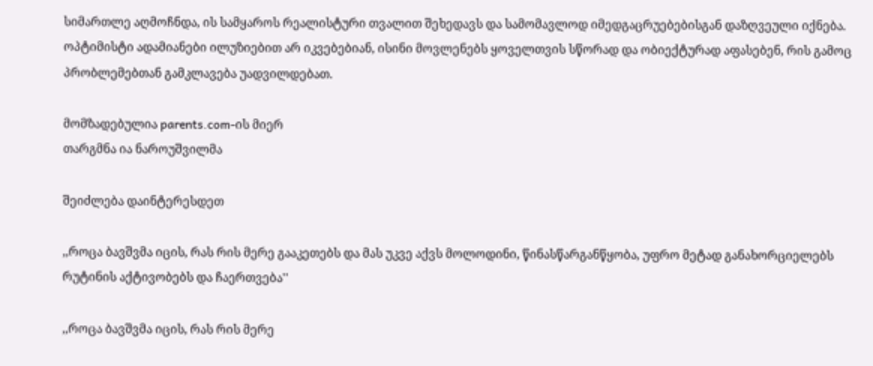სიმართლე აღმოჩნდა, ის სამყაროს რეალისტური თვალით შეხედავს და სამომავლოდ იმედგაცრუებებისგან დაზღვეული იქნება. ოპტიმისტი ადამიანები ილუზიებით არ იკვებებიან, ისინი მოვლენებს ყოველთვის სწორად და ობიექტურად აფასებენ, რის გამოც პრობლემებთან გამკლავება უადვილდებათ.

მომზადებულია parents.com-ის მიერ
თარგმნა ია ნაროუშვილმა

შეიძლება დაინტერესდეთ

,,როცა ბავშვმა იცის, რას რის მერე გააკეთებს და მას უკვე აქვს მოლოდინი, წინასწარგანწყობა, უფრო მეტად განახორციელებს რუტინის აქტივობებს და ჩაერთვება''

,,როცა ბავშვმა იცის, რას რის მერე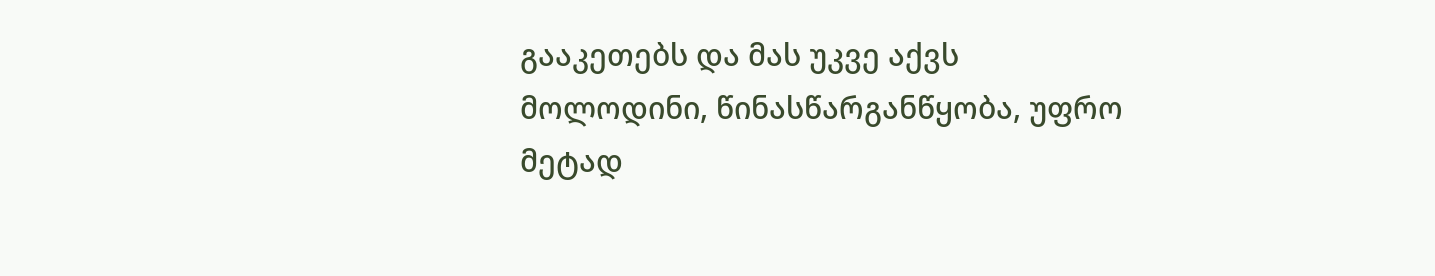გააკეთებს და მას უკვე აქვს მოლოდინი, წინასწარგანწყობა, უფრო მეტად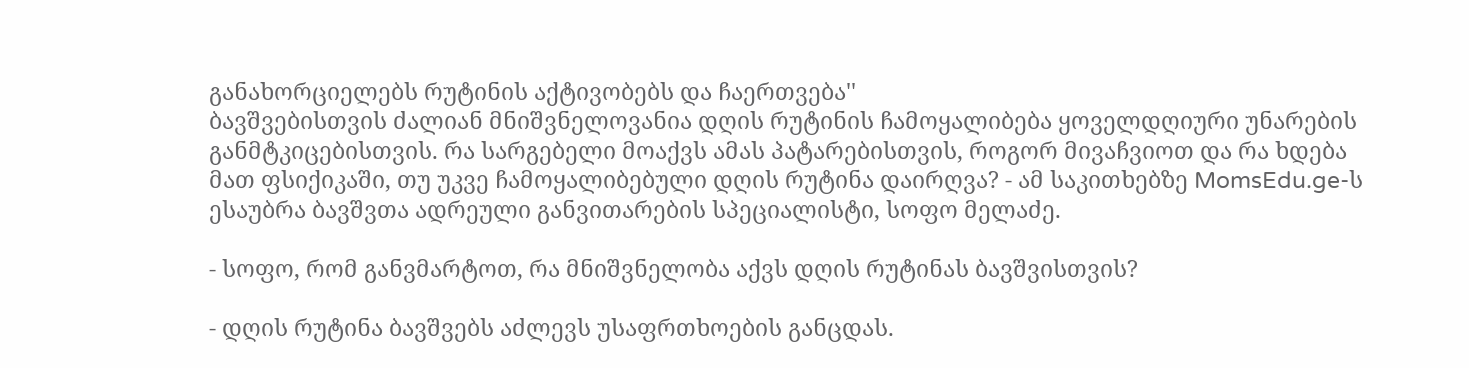განახორციელებს რუტინის აქტივობებს და ჩაერთვება''
ბავშვებისთვის ძალიან მნიშვნელოვანია დღის რუტინის ჩამოყალიბება ყოველდღიური უნარების განმტკიცებისთვის. რა სარგებელი მოაქვს ამას პატარებისთვის, როგორ მივაჩვიოთ და რა ხდება მათ ფსიქიკაში, თუ უკვე ჩამოყალიბებული დღის რუტინა დაირღვა? - ამ საკითხებზე MomsEdu.ge-ს ესაუბრა ბავშვთა ადრეული განვითარების სპეციალისტი, სოფო მელაძე.

- სოფო, რომ განვმარტოთ, რა მნიშვნელობა აქვს დღის რუტინას ბავშვისთვის?

- დღის რუტინა ბავშვებს აძლევს უსაფრთხოების განცდას.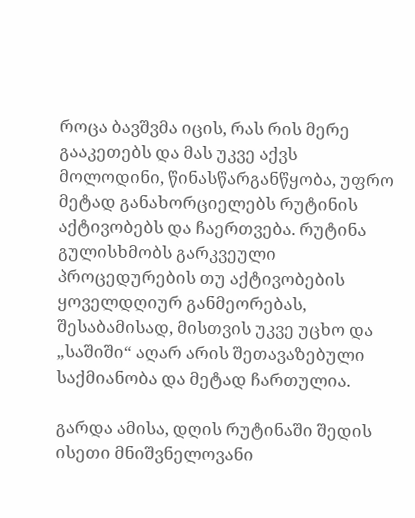როცა ბავშვმა იცის, რას რის მერე გააკეთებს და მას უკვე აქვს მოლოდინი, წინასწარგანწყობა, უფრო მეტად განახორციელებს რუტინის აქტივობებს და ჩაერთვება. რუტინა გულისხმობს გარკვეული პროცედურების თუ აქტივობების ყოველდღიურ განმეორებას, შესაბამისად, მისთვის უკვე უცხო და „საშიში“ აღარ არის შეთავაზებული საქმიანობა და მეტად ჩართულია.

გარდა ამისა, დღის რუტინაში შედის ისეთი მნიშვნელოვანი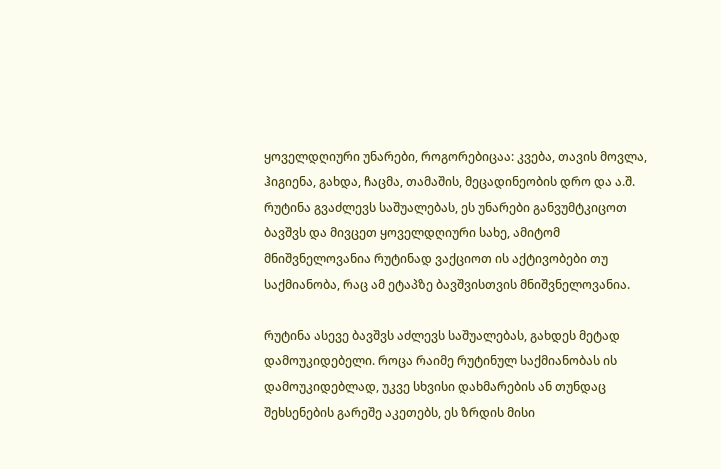ყოველდღიური უნარები, როგორებიცაა: კვება, თავის მოვლა, ჰიგიენა, გახდა, ჩაცმა, თამაშის, მეცადინეობის დრო და ა.შ. რუტინა გვაძლევს საშუალებას, ეს უნარები განვუმტკიცოთ ბავშვს და მივცეთ ყოველდღიური სახე, ამიტომ მნიშვნელოვანია რუტინად ვაქციოთ ის აქტივობები თუ საქმიანობა, რაც ამ ეტაპზე ბავშვისთვის მნიშვნელოვანია.

რუტინა ასევე ბავშვს აძლევს საშუალებას, გახდეს მეტად დამოუკიდებელი. როცა რაიმე რუტინულ საქმიანობას ის დამოუკიდებლად, უკვე სხვისი დახმარების ან თუნდაც შეხსენების გარეშე აკეთებს, ეს ზრდის მისი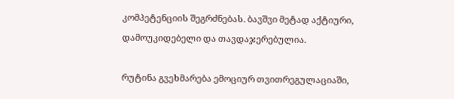კომპეტენციის შეგრძნებას. ბავშვი მეტად აქტიური, დამოუკიდებელი და თავდაჯერებულია.

რუტინა გვეხმარება ემოციურ თვითრეგულაციაში,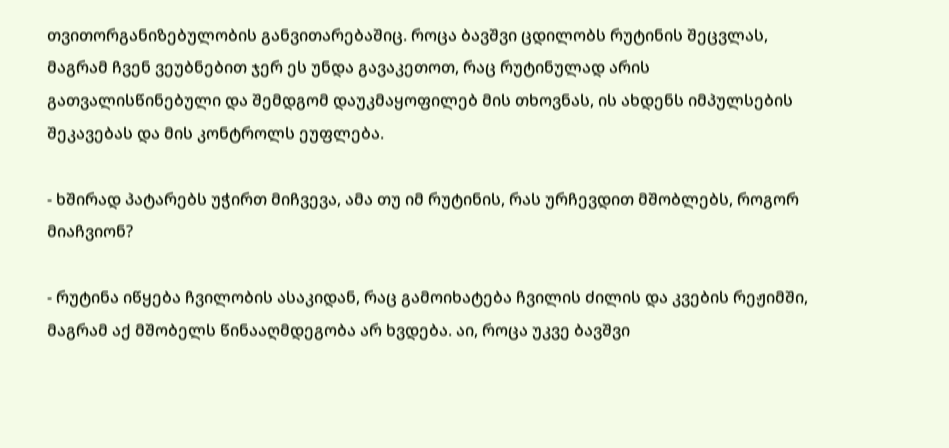თვითორგანიზებულობის განვითარებაშიც. როცა ბავშვი ცდილობს რუტინის შეცვლას, მაგრამ ჩვენ ვეუბნებით ჯერ ეს უნდა გავაკეთოთ, რაც რუტინულად არის გათვალისწინებული და შემდგომ დაუკმაყოფილებ მის თხოვნას, ის ახდენს იმპულსების შეკავებას და მის კონტროლს ეუფლება.

- ხშირად პატარებს უჭირთ მიჩვევა, ამა თუ იმ რუტინის, რას ურჩევდით მშობლებს, როგორ მიაჩვიონ?

- რუტინა იწყება ჩვილობის ასაკიდან, რაც გამოიხატება ჩვილის ძილის და კვების რეჟიმში, მაგრამ აქ მშობელს წინააღმდეგობა არ ხვდება. აი, როცა უკვე ბავშვი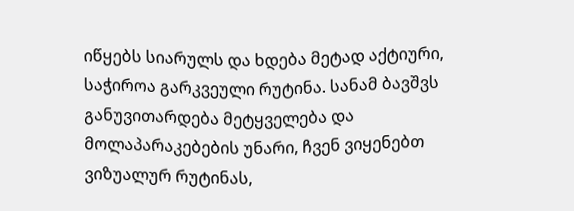იწყებს სიარულს და ხდება მეტად აქტიური, საჭიროა გარკვეული რუტინა. სანამ ბავშვს განუვითარდება მეტყველება და მოლაპარაკებების უნარი, ჩვენ ვიყენებთ ვიზუალურ რუტინას,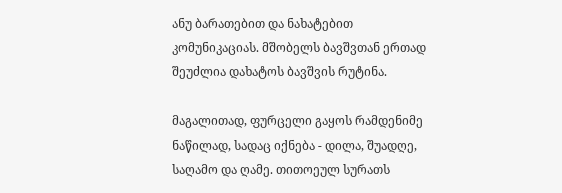ანუ ბარათებით და ნახატებით კომუნიკაციას. მშობელს ბავშვთან ერთად შეუძლია დახატოს ბავშვის რუტინა.

მაგალითად, ფურცელი გაყოს რამდენიმე ნაწილად, სადაც იქნება - დილა, შუადღე, საღამო და ღამე. თითოეულ სურათს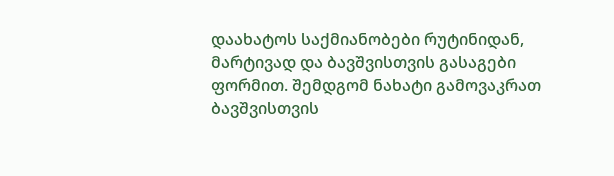დაახატოს საქმიანობები რუტინიდან, მარტივად და ბავშვისთვის გასაგები ფორმით. შემდგომ ნახატი გამოვაკრათ ბავშვისთვის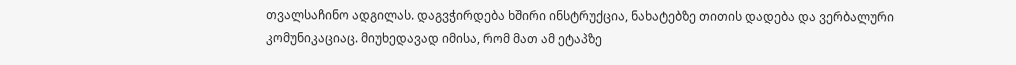თვალსაჩინო ადგილას. დაგვჭირდება ხშირი ინსტრუქცია, ნახატებზე თითის დადება და ვერბალური კომუნიკაციაც. მიუხედავად იმისა, რომ მათ ამ ეტაპზე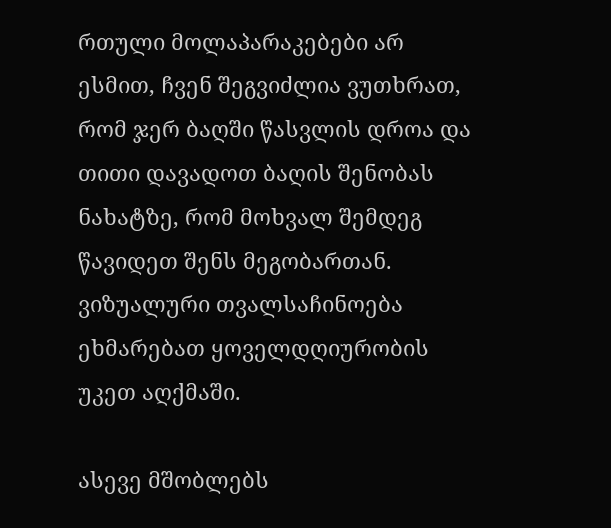რთული მოლაპარაკებები არ ესმით, ჩვენ შეგვიძლია ვუთხრათ, რომ ჯერ ბაღში წასვლის დროა და თითი დავადოთ ბაღის შენობას ნახატზე, რომ მოხვალ შემდეგ წავიდეთ შენს მეგობართან. ვიზუალური თვალსაჩინოება ეხმარებათ ყოველდღიურობის უკეთ აღქმაში.

ასევე მშობლებს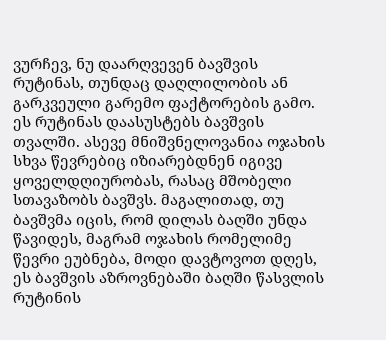ვურჩევ, ნუ დაარღვევენ ბავშვის რუტინას, თუნდაც დაღლილობის ან გარკვეული გარემო ფაქტორების გამო. ეს რუტინას დაასუსტებს ბავშვის თვალში. ასევე მნიშვნელოვანია ოჯახის სხვა წევრებიც იზიარებდნენ იგივე ყოველდღიურობას, რასაც მშობელი სთავაზობს ბავშვს. მაგალითად, თუ ბავშვმა იცის, რომ დილას ბაღში უნდა წავიდეს, მაგრამ ოჯახის რომელიმე წევრი ეუბნება, მოდი დავტოვოთ დღეს, ეს ბავშვის აზროვნებაში ბაღში წასვლის რუტინის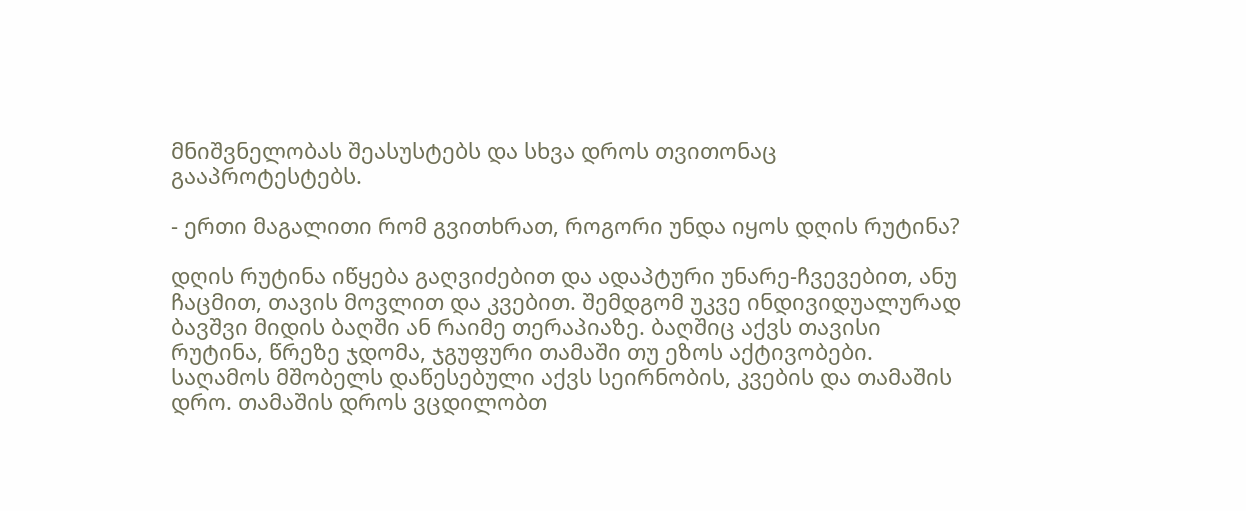მნიშვნელობას შეასუსტებს და სხვა დროს თვითონაც გააპროტესტებს.

- ერთი მაგალითი რომ გვითხრათ, როგორი უნდა იყოს დღის რუტინა?

დღის რუტინა იწყება გაღვიძებით და ადაპტური უნარე-ჩვევებით, ანუ ჩაცმით, თავის მოვლით და კვებით. შემდგომ უკვე ინდივიდუალურად ბავშვი მიდის ბაღში ან რაიმე თერაპიაზე. ბაღშიც აქვს თავისი რუტინა, წრეზე ჯდომა, ჯგუფური თამაში თუ ეზოს აქტივობები. საღამოს მშობელს დაწესებული აქვს სეირნობის, კვების და თამაშის დრო. თამაშის დროს ვცდილობთ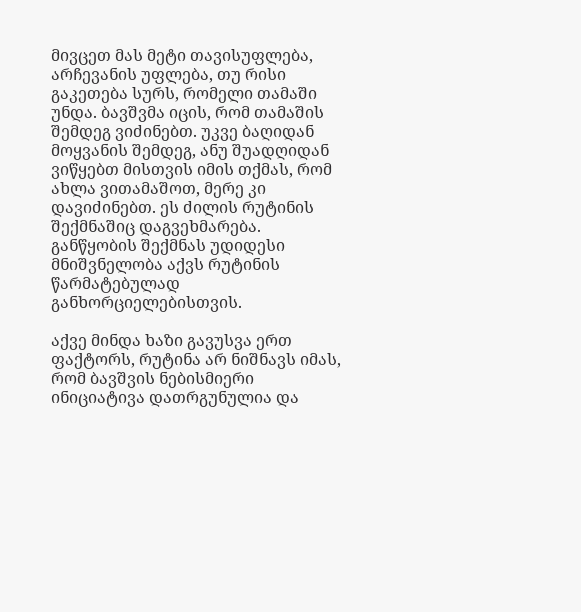მივცეთ მას მეტი თავისუფლება, არჩევანის უფლება, თუ რისი გაკეთება სურს, რომელი თამაში უნდა. ბავშვმა იცის, რომ თამაშის შემდეგ ვიძინებთ. უკვე ბაღიდან მოყვანის შემდეგ, ანუ შუადღიდან ვიწყებთ მისთვის იმის თქმას, რომ ახლა ვითამაშოთ, მერე კი დავიძინებთ. ეს ძილის რუტინის შექმნაშიც დაგვეხმარება. განწყობის შექმნას უდიდესი მნიშვნელობა აქვს რუტინის წარმატებულად განხორციელებისთვის.

აქვე მინდა ხაზი გავუსვა ერთ ფაქტორს, რუტინა არ ნიშნავს იმას, რომ ბავშვის ნებისმიერი ინიციატივა დათრგუნულია და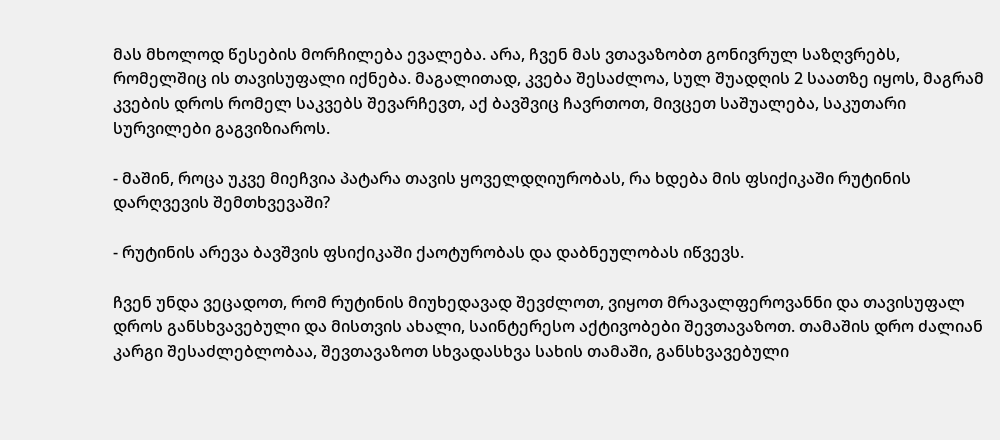მას მხოლოდ წესების მორჩილება ევალება. არა, ჩვენ მას ვთავაზობთ გონივრულ საზღვრებს, რომელშიც ის თავისუფალი იქნება. მაგალითად, კვება შესაძლოა, სულ შუადღის 2 საათზე იყოს, მაგრამ კვების დროს რომელ საკვებს შევარჩევთ, აქ ბავშვიც ჩავრთოთ, მივცეთ საშუალება, საკუთარი სურვილები გაგვიზიაროს.

- მაშინ, როცა უკვე მიეჩვია პატარა თავის ყოველდღიურობას, რა ხდება მის ფსიქიკაში რუტინის დარღვევის შემთხვევაში?

- რუტინის არევა ბავშვის ფსიქიკაში ქაოტურობას და დაბნეულობას იწვევს.

ჩვენ უნდა ვეცადოთ, რომ რუტინის მიუხედავად შევძლოთ, ვიყოთ მრავალფეროვანნი და თავისუფალ დროს განსხვავებული და მისთვის ახალი, საინტერესო აქტივობები შევთავაზოთ. თამაშის დრო ძალიან კარგი შესაძლებლობაა, შევთავაზოთ სხვადასხვა სახის თამაში, განსხვავებული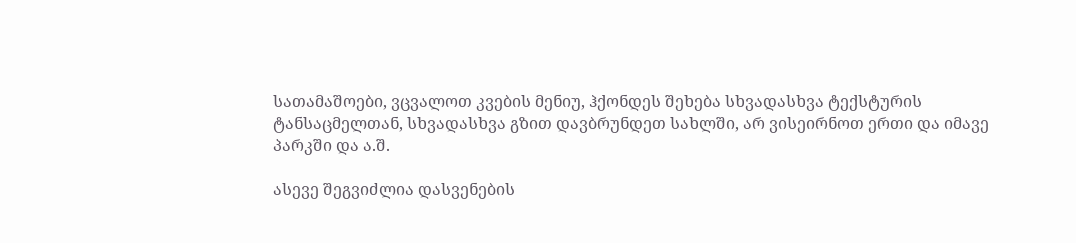სათამაშოები, ვცვალოთ კვების მენიუ, ჰქონდეს შეხება სხვადასხვა ტექსტურის ტანსაცმელთან, სხვადასხვა გზით დავბრუნდეთ სახლში, არ ვისეირნოთ ერთი და იმავე პარკში და ა.შ.

ასევე შეგვიძლია დასვენების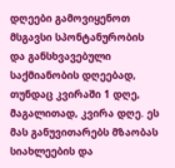დღეები გამოვიყენოთ მსგავსი სპონტანურობის და განსხვავებული საქმიანობის დღეებად, თუნდაც კვირაში 1 დღე, მაგალითად, კვირა დღე. ეს მას განუვითარებს მზაობას სიახლეების და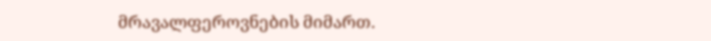მრავალფეროვნების მიმართ.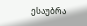ესაუბრა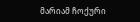მარიამ ჩოქური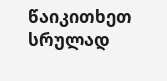წაიკითხეთ სრულად